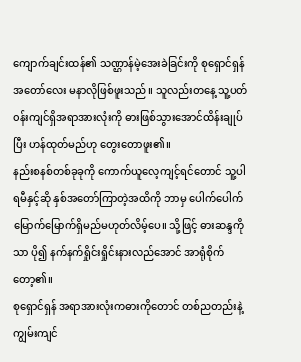ကျောက်ချင်းထန်၏ သဏ္ဌာန်မဲ့အေးခဲခြင်းကို စုရှောင်ရှန် အတော်လေး မနာလိုဖြစ်ဖူးသည်။ သူလည်းတနေ့ သူ့ပတ်၀န်းကျင်ရှိအရာအားလုံးကို ဓားဖြစ်သွားအောင်ထိန်းချုပ်ပြီး ဟန်ထုတ်မည်ဟု တွေးတောဖူး၏။
နည်းစနစ်တစ်ခုခုကို ကောက်ယူလေ့ကျင့်ရင်တောင် သူ့ပါရမီနှင့်ဆို နှစ်အတော်ကြာတဲ့အထိကို ဘာမှ ပေါက်ပေါက်မြောက်မြောက်ရှိမည်မဟုတ်လိမ့်ပေ။ သို့ဖြင့် ဓားဆန္ဒကိုသာ ပို၍ နက်နက်ရှိုင်းရှိုင်းနားလည်အောင် အာရုံစိုက်တော့၏။
စုရှောင်ရှန် အရာအားလုံးကဓားကိုတောင် တစ်ညတည်းနဲ့ ကျွမ်းကျင်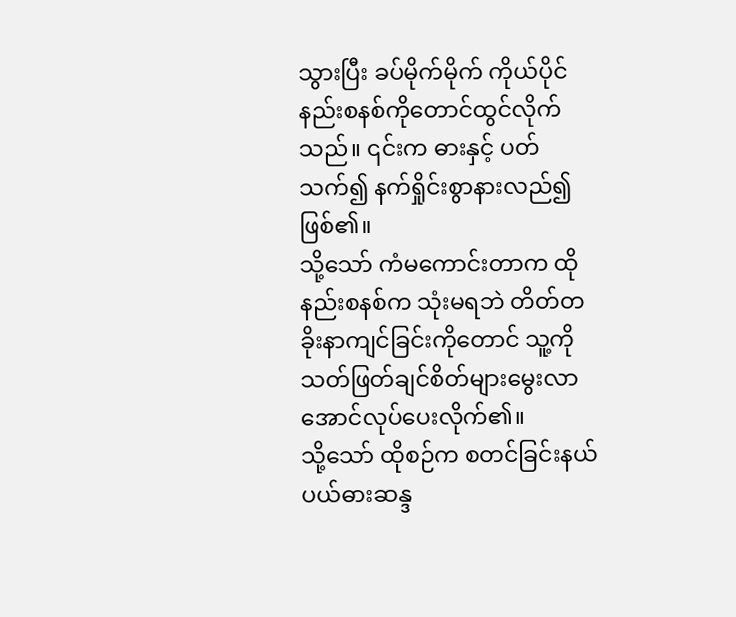သွားပြီး ခပ်မိုက်မိုက် ကိုယ်ပိုင်နည်းစနစ်ကိုတောင်ထွင်လိုက်သည်။ ၎င်းက ဓားနှင့် ပတ်သက်၍ နက်ရှိုင်းစွာနားလည်၍ဖြစ်၏။
သို့သော် ကံမကောင်းတာက ထိုနည်းစနစ်က သုံးမရဘဲ တိတ်တခိုးနာကျင်ခြင်းကိုတောင် သူ့ကို သတ်ဖြတ်ချင်စိတ်များမွေးလာအောင်လုပ်ပေးလိုက်၏။
သို့သော် ထိုစဉ်က စတင်ခြင်းနယ်ပယ်ဓားဆန္ဒ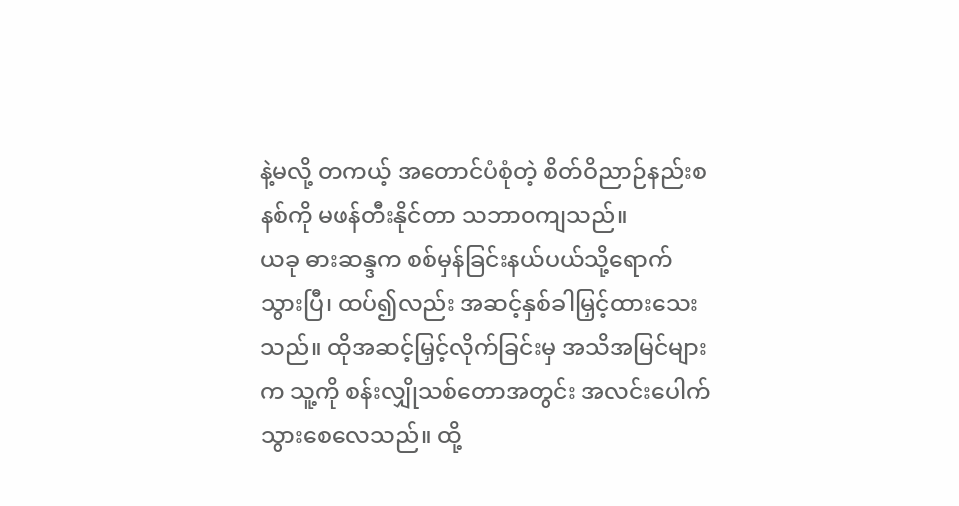နဲ့မလို့ တကယ့် အတောင်ပံစုံတဲ့ စိတ်ဝိညာဉ်နည်းစနစ်ကို မဖန်တီးနိုင်တာ သဘာ၀ကျသည်။
ယခု ဓားဆန္ဒက စစ်မှန်ခြင်းနယ်ပယ်သို့ရောက်သွားပြီ၊ ထပ်၍လည်း အဆင့်နှစ်ခါမြှင့်ထားသေးသည်။ ထိုအဆင့်မြှင့်လိုက်ခြင်းမှ အသိအမြင်များက သူ့ကို စန်းလျှိုသစ်တောအတွင်း အလင်းပေါက်သွားစေလေသည်။ ထို့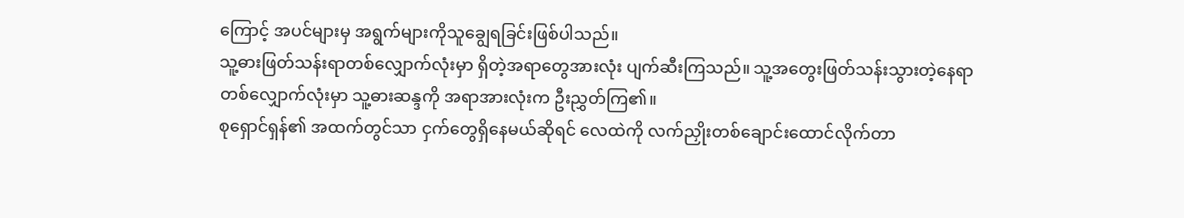ကြောင့် အပင်များမှ အရွက်များကိုသူချွေရခြင်းဖြစ်ပါသည်။
သူ့ဓားဖြတ်သန်းရာတစ်လျှောက်လုံးမှာ ရှိတဲ့အရာတွေအားလုံး ပျက်ဆီးကြသည်။ သူ့အတွေးဖြတ်သန်းသွားတဲ့နေရာတစ်လျှောက်လုံးမှာ သူ့ဓားဆန္ဒကို အရာအားလုံးက ဦးညွှတ်ကြ၏။
စုရှောင်ရှန်၏ အထက်တွင်သာ ငှက်တွေရှိနေမယ်ဆိုရင် လေထဲကို လက်ညှိုးတစ်ချောင်းထောင်လိုက်တာ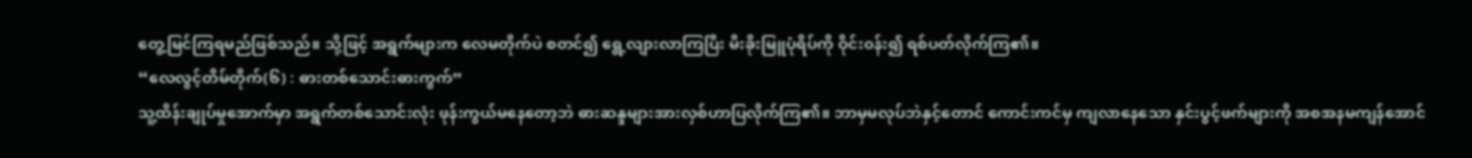တွေ့မြင်ကြရမည်ဖြစ်သည်။ သို့ဖြင့် အရွက်များက လေမတိုက်ပဲ စတင်၍ ရွေ့လျားလာကြပြီး မီးခိုးမြူပုံရိပ်ကို ဝိုင်း၀န်း၍ ရစ်ပတ်လိုက်ကြ၏။
“လေလွင့်တိမ်တိုက်(၆) : ဓားတစ်သောင်းဓားကွက်”
သူ့ထိန်းချုပ်မှုအောက်မှာ အရွက်တစ်သောင်းလုံး ဖုန်းကွယ်မနေတော့ဘဲ ဓားဆန္ဒများအားလှစ်ဟာပြလိုက်ကြ၏။ ဘာမှမလုပ်ဘဲနှင့်တောင် ကောင်းကင်မှ ကျလာနေသော နှင်းပွင့်ဖက်များကို အစအနမကျန်အောင်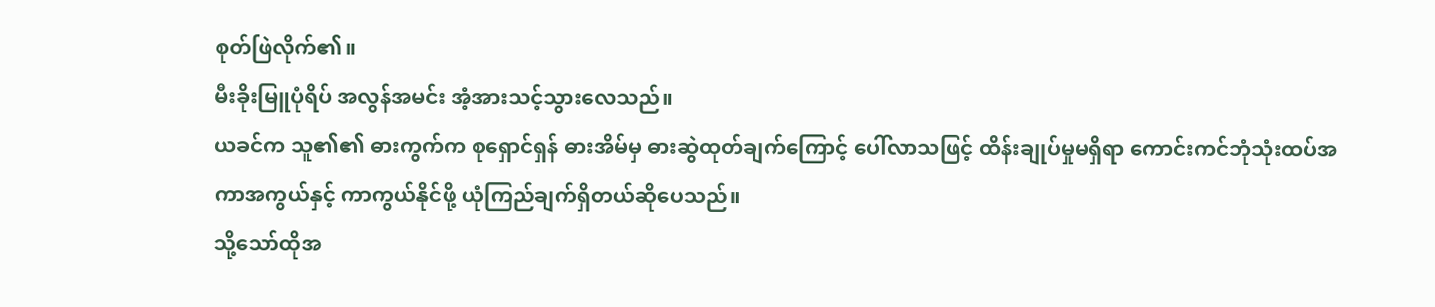စုတ်ဖြဲလိုက်၏။
မီးခိုးမြူပုံရိပ် အလွန်အမင်း အံ့အားသင့်သွားလေသည်။
ယခင်က သူ၏၏ ဓားကွက်က စုရှောင်ရှန် ဓားအိမ်မှ ဓားဆွဲထုတ်ချက်ကြောင့် ပေါ်လာသဖြင့် ထိန်းချုပ်မှုမရှိရာ ကောင်းကင်ဘုံသုံးထပ်အကာအကွယ်နှင့် ကာကွယ်နိုင်ဖို့ ယုံကြည်ချက်ရှိတယ်ဆိုပေသည်။
သို့သော်ထိုအ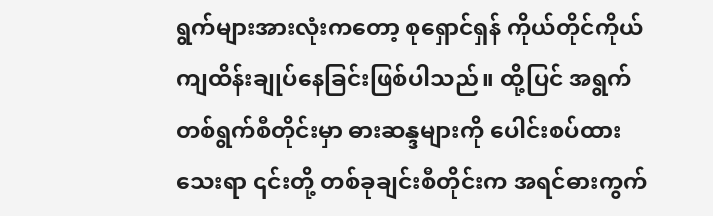ရွက်များအားလုံးကတော့ စုရှောင်ရှန် ကိုယ်တိုင်ကိုယ်ကျထိန်းချုပ်နေခြင်းဖြစ်ပါသည်။ ထို့ပြင် အရွက်တစ်ရွက်စီတိုင်းမှာ ဓားဆန္ဒများကို ပေါင်းစပ်ထားသေးရာ ၎င်းတို့ တစ်ခုချင်းစီတိုင်းက အရင်ဓားကွက်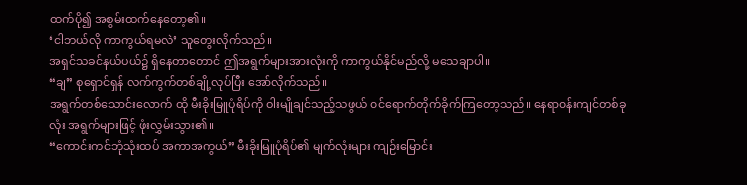ထက်ပို၍ အစွမ်းထက်နေတော့၏။
‘ငါဘယ်လို ကာကွယ်ရမလဲ’ သူတွေးလိုက်သည်။
အရှင်သခင်နယ်ပယ်၌ ရှိနေတာတောင် ဤအရွက်များအားလုံးကို ကာကွယ်နိုင်မည်လို့ မသေချာပါ။
“ချ” စုရှောင်ရှန် လက်ကွက်တစ်ချို့လုပ်ပြီး အော်လိုက်သည်။
အရွက်တစ်သောင်းလောက် ထို မီးခိုးမြူပုံရိပ်ကို ဝါးမျိုချင်သည့်သဖွယ် ၀င်ရောက်တိုက်ခိုက်ကြတော့သည်။ နေရာ၀န်းကျင်တစ်ခုလုံး အရွက်များဖြင့် ဖုံးလွှမ်းသွား၏။
“ကောင်းကင်ဘုံသုံးထပ် အကာအကွယ်” မီးခိုးမြူပုံရိပ်၏ မျက်လုံးများ ကျဉ်းမြောင်း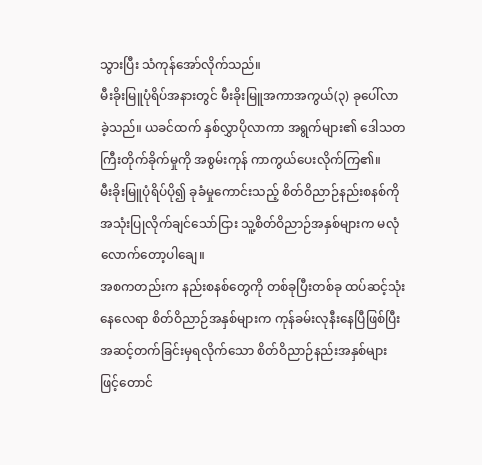သွားပြီး သံကုန်အော်လိုက်သည်။
မီးခိုးမြူပုံရိပ်အနားတွင် မီးခိုးမြူအကာအကွယ်(၃) ခုပေါ်လာခဲ့သည်။ ယခင်ထက် နှစ်လွှာပိုလာကာ အရွက်များ၏ ဒေါသတကြီးတိုက်ခိုက်မှုကို အစွမ်းကုန် ကာကွယ်ပေးလိုက်ကြ၏။
မီးခိုးမြူပုံရိပ်ပို၍ ခုခံမှုကောင်းသည့် စိတ်ဝိညာဉ်နည်းစနစ်ကိုအသုံးပြုလိုက်ချင်သော်ငြား သူ့စိတ်ဝိညာဉ်အနှစ်များက မလုံလောက်တော့ပါချေ။
အစကတည်းက နည်းစနစ်တွေကို တစ်ခုပြီးတစ်ခု ထပ်ဆင့်သုံးနေလေရာ စိတ်ဝိညာဉ်အနှစ်များက ကုန်ခမ်းလုနီးနေပြီဖြစ်ပြီး အဆင့်တက်ခြင်းမှရလိုက်သော စိတ်ဝိညာဉ်နည်းအနှစ်များဖြင့်တောင်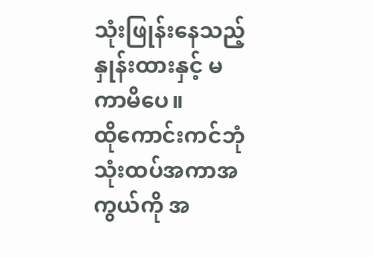သုံးဖြုန်းနေသည့် နှုန်းထားနှင့် မကာမိပေ။
ထိုကောင်းကင်ဘုံသုံးထပ်အကာအကွယ်ကို အ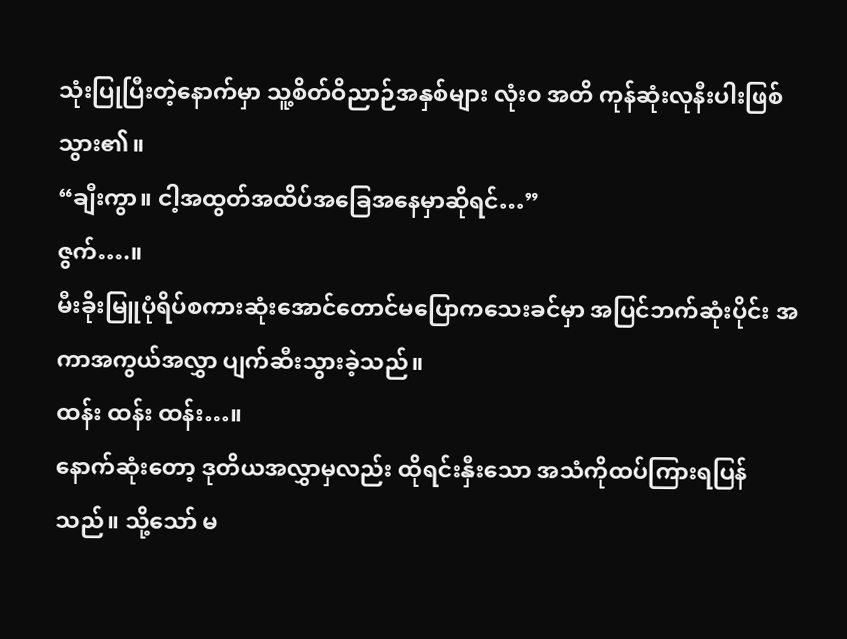သုံးပြုပြီးတဲ့နောက်မှာ သူ့စိတ်ဝိညာဉ်အနှစ်များ လုံး၀ အတိ ကုန်ဆုံးလုနီးပါးဖြစ်သွား၏။
“ချီးကွာ။ ငါ့အထွတ်အထိပ်အခြေအနေမှာဆိုရင်…”
ဇွက်….။
မီးခိုးမြူပုံရိပ်စကားဆုံးအောင်တောင်မပြောကသေးခင်မှာ အပြင်ဘက်ဆုံးပိုင်း အကာအကွယ်အလွှာ ပျက်ဆီးသွားခဲ့သည်။
ထန်း ထန်း ထန်း…။
နောက်ဆုံးတော့ ဒုတိယအလွှာမှလည်း ထိုရင်းနှီးသော အသံကိုထပ်ကြားရပြန်သည်။ သို့သော် မ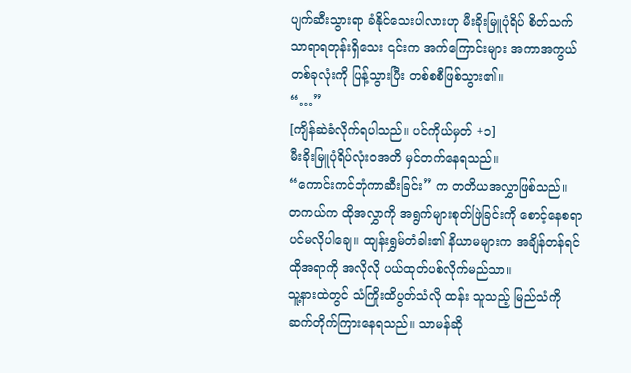ပျက်ဆီးသွားရာ ခံနိုင်သေးပါလားဟု မီးခိုးမြူပုံရိပ် စိတ်သက်သာရာရတုန်းရှိသေး ၎င်းက အက်ကြောင်းများ အကာအကွယ်တစ်ခုလုံးကို ပြန့်သွားပြီး တစ်စစီဖြစ်သွား၏။
“…”
[ကျိန်ဆဲခံလိုက်ရပါသည်။ ပင်ကိုယ်မှတ် +၁]
မီးခိုးမြူပုံရိပ်လုံး၀အတိ မှင်တက်နေရသည်။
“ကောင်းကင်ဘုံကာဆီးခြင်း” က တတိယအလွှာဖြစ်သည်။
တကယ်က ထိုအလွှာကို အရွက်များစုတ်ဖြဲခြင်းကို စောင့်နေစရာပင်မလိုပါချေ။ ထျန်းရွှမ်တံခါး၏ နိယာမများက အချိန်တန်ရင် ထိုအရာကို အလိုလို ပယ်ထုတ်ပစ်လိုက်မည်သာ။
သူ့နားထဲတွင် သံကြိုးထိပွတ်သံလို ထန်း သူသည့် မြည်သံကိုဆက်တိုက်ကြားနေရသည်။ သာမန်ဆို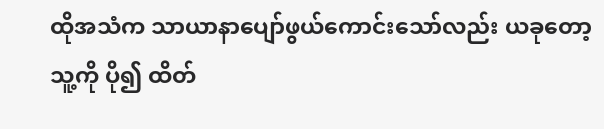ထိုအသံက သာယာနာပျော်ဖွယ်ကောင်းသော်လည်း ယခုတော့ သူ့ကို ပို၍ ထိတ်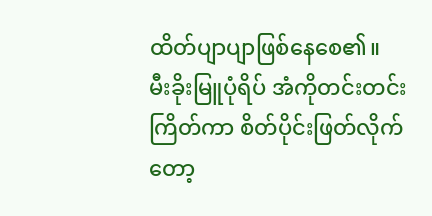ထိတ်ပျာပျာဖြစ်နေစေ၏။
မီးခိုးမြူပုံရိပ် အံကိုတင်းတင်းကြိတ်ကာ စိတ်ပိုင်းဖြတ်လိုက်တော့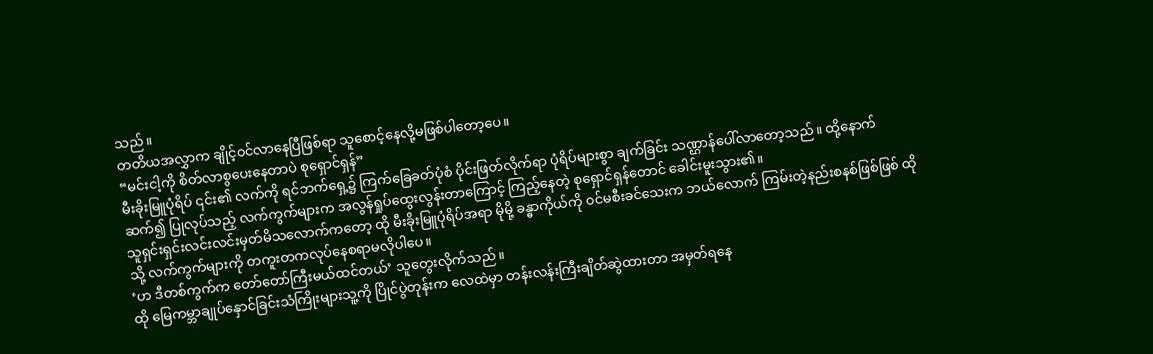သည်။
တတိယအလွှာက ချိုင့်၀င်လာနေပြီဖြစ်ရာ သူစောင့်နေလို့မဖြစ်ပါတော့ပေ။
“မင်းငါ့ကို စိတ်လာစွပေးနေတာပဲ စုရှောင်ရှန်”
မီးခိုးမြူပုံရိပ် ၎င်း၏ လက်ကို ရင်ဘက်ရှေ့၌ ကြက်ခြေခတ်ပုံစံ ပိုင်းဖြတ်လိုက်ရာ ပုံရိပ်များစွာ ချက်ခြင်း သဏ္ဌာန်ပေါ်လာတော့သည်။ ထို့နောက် ဆက်၍ ပြုလုပ်သည့် လက်ကွက်များက အလွန်ရှုပ်ထွေးလွန်းတာကြောင့် ကြည့်နေတဲ့ စုရှောင်ရှန်တောင် ခေါင်းမူးသွား၏။
သူရှင်းရှင်းလင်းလင်းမှတ်မိသလောက်ကတော့ ထို မီးခိုးမြူပုံရိပ်အရာ မိုမို့ ခန္ဓာကိုယ်ကို ၀င်မစီးခင်သေးက ဘယ်လောက် ကြမ်းတဲ့နည်းစနစ်ဖြစ်ဖြစ် ထိုသို့ လက်ကွက်များကို တကူးတကလုပ်နေစရာမလိုပါပေ။
‘ဟ ဒီတစ်ကွက်က တော်တော်ကြီးမယ်ထင်တယ်’ သူတွေးလိုက်သည်။
ထို မြေကမ္ဘာချုပ်နှောင်ခြင်းသံကြိုးများသူ့ကို ပြိုင်ပွဲတုန်းက လေထဲမှာ တန်းလန်းကြီးချိတ်ဆွဲထားတာ အမှတ်ရနေ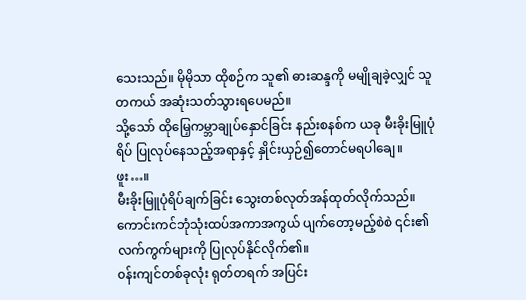သေးသည်။ မိုမိုသာ ထိုစဉ်က သူ၏ ဓားဆန္ဒကို မမျိုချခဲ့လျှင် သူတကယ် အဆုံးသတ်သွားရပေမည်။
သို့သော် ထိုမြှေကမ္ဘာချုပ်နှောင်ခြင်း နည်းစနစ်က ယခု မီးခိုးမြူပုံရိပ် ပြုလုပ်နေသည့်အရာနှင့် နှိုင်းယှဉ်၍တောင်မရပါချေ။
ဖူး…။
မီးခိုးမြူပုံရိပ်ချက်ခြင်း သွေးတစ်လုတ်အန်ထုတ်လိုက်သည်။ ကောင်းကင်ဘုံသုံးထပ်အကာအကွယ် ပျက်တော့မည့်စဲစဲ ၎င်း၏ လက်ကွက်များကို ပြုလုပ်နိုင်လိုက်၏။
၀န်းကျင်တစ်ခုလုံး ရုတ်တရက် အပြင်း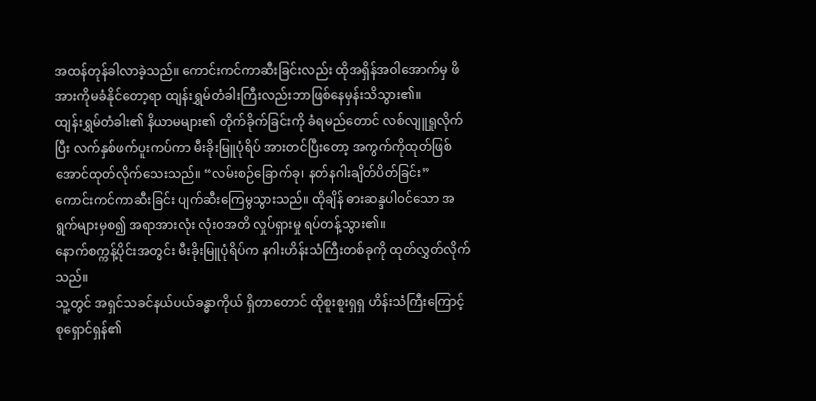အထန်တုန်ခါလာခဲ့သည်။ ကောင်းကင်ကာဆီးခြင်းလည်း ထိုအရှိန်အဝါအောက်မှ ဖိအားကိုမခံနိုင်တော့ရာ ထျန်းရွှမ်တံခါးကြီးလည်းဘာဖြစ်နေမှန်းသိသွား၏။
ထျန်းရွှမ်တံခါး၏ နိယာမများ၏ တိုက်ခိုက်ခြင်းကို ခံရမည်တောင် လစ်လျူရှုလိုက်ပြီး လက်နှစ်ဖက်ပူးကပ်ကာ မီးခိုးမြူပုံရိပ် အားတင်ပြီးတော့ အကွက်ကိုထုတ်ဖြစ်အောင်ထုတ်လိုက်သေးသည်။ “လမ်းစဉ်ခြောက်ခု၊ နတ်နဂါးချိတ်ပိတ်ခြင်း”
ကောင်းကင်ကာဆီးခြင်း ပျက်ဆီးကြေမွသွားသည်။ ထိုချိန် ဓားဆန္ဒပါ၀င်သော အရွက်များမှစ၍ အရာအားလုံး လုံး၀အတိ လှုပ်ရှားမှု ရပ်တန့်သွား၏။
နောက်စက္ကန့်ပိုင်းအတွင်း မီးခိုးမြူပုံရိပ်က နဂါးဟိန်းသံကြီးတစ်ခုကို ထုတ်လွှတ်လိုက်သည်။
သူ့တွင် အရှင်သခင်နယ်ပယ်ခန္ဓာကိုယ် ရှိတာတောင် ထိုစူးစူးရှရှ ဟိန်းသံကြီးကြောင့် စုရှောင်ရှန်၏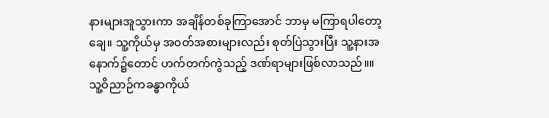နားများအူသွားကာ အချိန်တစ်ခုကြာအောင် ဘာမှ မကြာရပါတော့ချေ။ သူ့ကိုယ်မှ အ၀တ်အစားများလည်း စုတ်ပြဲသွားပြီး သူ့နားအနောက်၌တောင် ဟက်တက်ကွဲသည့် ဒဏ်ရာများဖြစ်လာသည်။။
သူ့ဝိညာဉ်ကခန္ဓာကိုယ်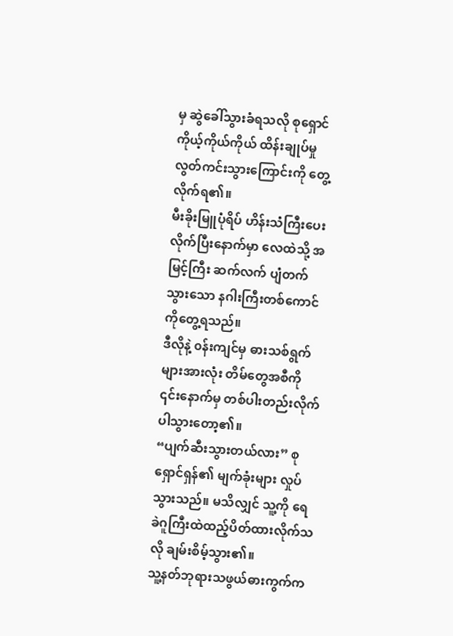မှ ဆွဲခေါ်သွားခံရသလို စုရှောင် ကိုယ့်ကိုယ်ကိုယ် ထိန်းချုပ်မှုလွတ်ကင်းသွားကြောင်းကို တွေ့လိုက်ရ၏။
မီးခိုးမြူပုံရိပ် ဟိန်းသံကြီးပေးလိုက်ပြီးနောက်မှာ လေထဲသို့ အမြင့်ကြီး ဆက်လက် ပျံတက်သွားသော နဂါးကြီးတစ်ကောင်ကိုတွေ့ရသည်။
ဒီလိုနဲ့ ၀န်းကျင်မှ ဓားသစ်ရွက်များအားလုံး တိမ်တွေအစီကို ၎င်းနောက်မှ တစ်ပါးတည်းလိုက်ပါသွားတော့၏။
“ပျက်ဆီးသွားတယ်လား” စုရှောင်ရှန်၏ မျက်ခုံးများ လှုပ်သွားသည်။ မသိလျှင် သူ့ကို ရေခဲဂူကြီးထဲထည့်ပိတ်ထားလိုက်သလို ချမ်းစိမ့်သွား၏။
သူ့နတ်ဘုရားသဖွယ်ဓားကွက်က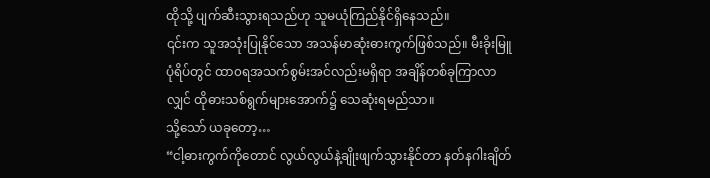ထိုသို့ ပျက်ဆီးသွားရသည်ဟု သူမယုံကြည်နိုင်ရှိနေသည်။
၎င်းက သူအသုံးပြုနိုင်သော အသန်မာဆုံးဓားကွက်ဖြစ်သည်။ မီးခိုးမြူပုံရိပ်တွင် ထာ၀ရအသက်စွမ်းအင်လည်းမရှိရာ အချိန်တစ်ခုကြာလာလျှင် ထိုဓားသစ်ရွက်များအောက်၌ သေဆုံးရမည်သာ။
သို့သော် ယခုတော့…
“ငါ့ဓားကွက်ကိုတောင် လွယ်လွယ်နဲ့ချိုးဖျက်သွားနိုင်တာ နတ်နဂါးချိတ်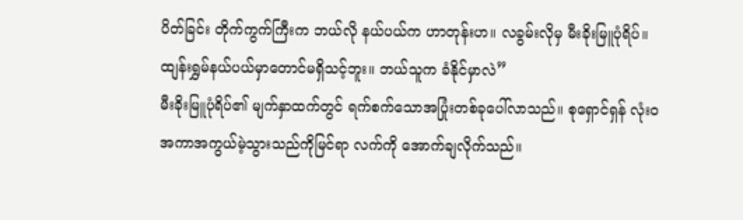ပိတ်ခြင်း တိုက်ကွက်ကြီးက ဘယ်လို နယ်ပယ်က ဟာတုန်းဟ။ လခွမ်းလိုမှ မီးခိုးမြူပုံရိပ်။ ထျန်းရွှမ်နယ်ပယ်မှာတောင်မရှိသင့်ဘူး။ ဘယ်သူက ခံနိုင်မှာလဲ”
မီးခိုးမြူပုံရိပ်၏ မျက်နှာထက်တွင် ရက်စက်သောအပြုံးတစ်ခုပေါ်လာသည်။ စုရှောင်ရှန် လုံး၀ အကာအကွယ်မဲ့သွားသည်ကိုမြင်ရာ လက်ကို အောက်ချလိုက်သည်။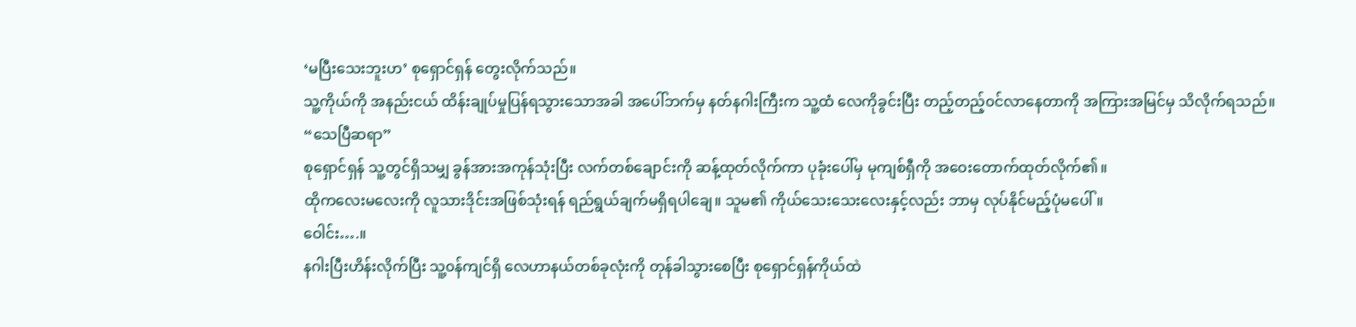‘မပြီးသေးဘူးဟ’ စုရှောင်ရှန် တွေးလိုက်သည်။
သူ့ကိုယ်ကို အနည်းငယ် ထိန်းချုပ်မှုပြန်ရသွားသောအခါ အပေါ်ဘက်မှ နတ်နဂါးကြီးက သူ့ထံ လေကိုခွင်းပြီး တည့်တည့်၀င်လာနေတာကို အကြားအမြင်မှ သိလိုက်ရသည်။
“သေပြီဆရာ”
စုရှောင်ရှန် သူ့တွင်ရှိသမျှ ခွန်အားအကုန်သုံးပြီး လက်တစ်ချောင်းကို ဆန့်ထုတ်လိုက်ကာ ပုခုံးပေါ်မှ မုကျစ်ရှီကို အဝေးတောက်ထုတ်လိုက်၏။
ထိုကလေးမလေးကို လူသားဒိုင်းအဖြစ်သုံးရန် ရည်ရွယ်ချက်မရှိရပါချေ။ သူမ၏ ကိုယ်သေးသေးလေးနှင့်လည်း ဘာမှ လုပ်နိုင်မည့်ပုံမပေါ်။
ဝေါင်း….။
နဂါးပြီးဟိန်းလိုက်ပြီး သူ့၀န်ကျင်ရှိ လေဟာနယ်တစ်ခုလုံးကို တုန်ခါသွားစေပြီး စုရှောင်ရှန်ကိုယ်ထဲ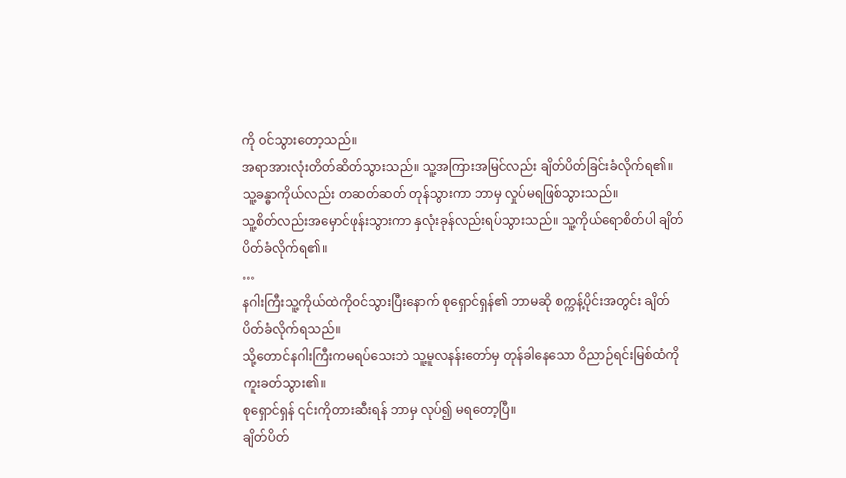ကို ၀င်သွားတော့သည်။
အရာအားလုံးတိတ်ဆိတ်သွားသည်။ သူ့အကြားအမြင်လည်း ချိတ်ပိတ်ခြင်းခံလိုက်ရ၏။
သူ့ခန္ဓာကိုယ်လည်း တဆတ်ဆတ် တုန်သွားကာ ဘာမှ လှုပ်မရဖြစ်သွားသည်။
သူ့စိတ်လည်းအမှောင်ဖုန်းသွားကာ နှလုံးခုန်လည်းရပ်သွားသည်။ သူ့ကိုယ်ရောစိတ်ပါ ချိတ်ပိတ်ခံလိုက်ရ၏။
…
နဂါးကြီးသူ့ကိုယ်ထဲကို၀င်သွားပြီးနောက် စုရှောင်ရှန်၏ ဘာမဆို စက္ကန့်ပိုင်းအတွင်း ချိတ်ပိတ်ခံလိုက်ရသည်။
သို့တောင်နဂါးကြီးကမရပ်သေးဘဲ သူ့မူလနန်းတော်မှ တုန်ခါနေသော ဝိညာဉ်ရင်းမြစ်ထံကို ကူးခတ်သွား၏။
စုရှောင်ရှန် ၎င်းကိုတားဆီးရန် ဘာမှ လုပ်၍ မရတော့ပြီ။
ချိတ်ပိတ်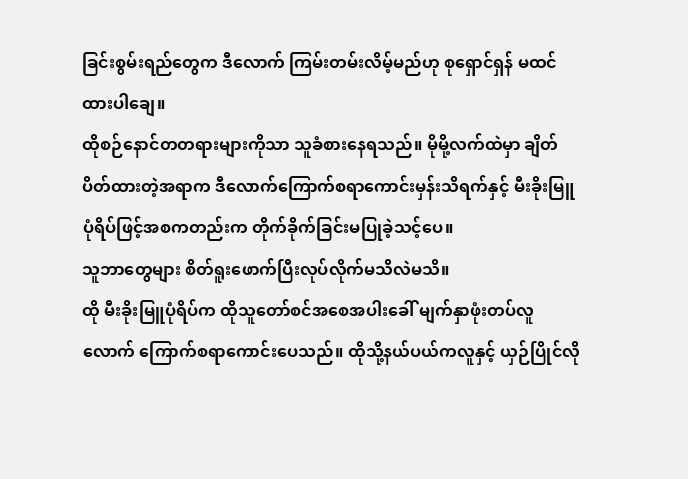ခြင်းစွမ်းရည်တွေက ဒီလောက် ကြမ်းတမ်းလိမ့်မည်ဟု စုရှောင်ရှန် မထင်ထားပါချေ။
ထိုစဉ်နောင်တတရားများကိုသာ သူခံစားနေရသည်။ မိုမို့လက်ထဲမှာ ချိတ်ပိတ်ထားတဲ့အရာက ဒီလောက်ကြောက်စရာကောင်းမှန်းသိရက်နှင့် မီးခိုးမြူပုံရိပ်ဖြင့်အစကတည်းက တိုက်ခိုက်ခြင်းမပြုခဲ့သင့်ပေ။
သူဘာတွေများ စိတ်ရူးဖောက်ပြီးလုပ်လိုက်မသိလဲမသိ။
ထို မီးခိုးမြူပုံရိပ်က ထိုသူတော်စင်အစေအပါးခေါ် မျက်နှာဖုံးတပ်လူလောက် ကြောက်စရာကောင်းပေသည်။ ထိုသို့နယ်ပယ်ကလူနှင့် ယှဉ်ပြိုင်လို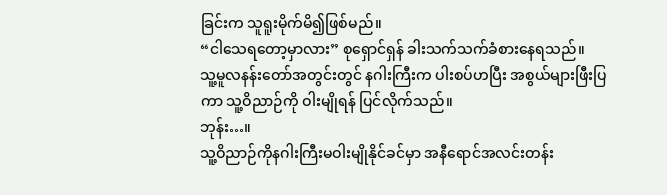ခြင်းက သူရူးမိုက်မိ၍ဖြစ်မည်။
“ငါသေရတော့မှာလား” စုရှောင်ရှန် ခါးသက်သက်ခံစားနေရသည်။
သူ့မူလနန်းတော်အတွင်းတွင် နဂါးကြီးက ပါးစပ်ဟပြီး အစွယ်များဖြီးပြကာ သူ့ဝိညာဉ်ကို ဝါးမျိုရန် ပြင်လိုက်သည်။
ဘုန်း…။
သူ့ဝိညာဉ်ကိုနဂါးကြီးမဝါးမျိုနိုင်ခင်မှာ အနီရောင်အလင်းတန်း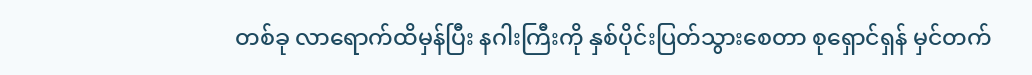တစ်ခု လာရောက်ထိမှန်ပြီး နဂါးကြီးကို နှစ်ပိုင်းပြတ်သွားစေတာ စုရှောင်ရှန် မှင်တက်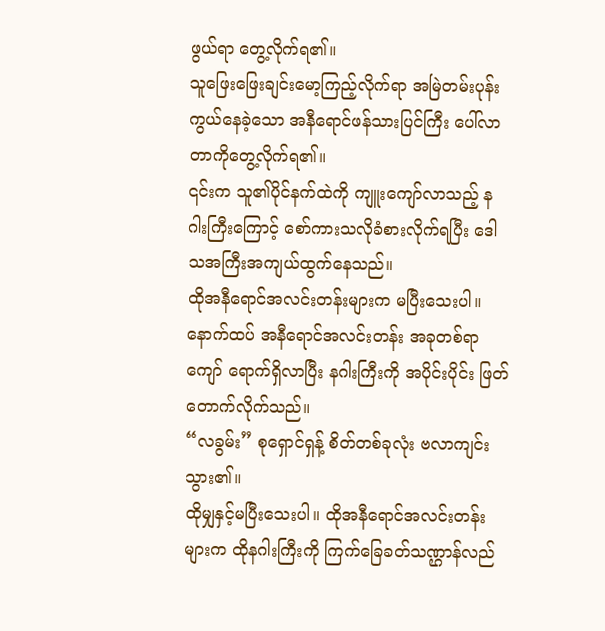ဖွယ်ရာ တွေ့လိုက်ရ၏။
သူဖြေးဖြေးချင်းမော့ကြည့်လိုက်ရာ အမြဲတမ်းပုန်းကွယ်နေခဲ့သော အနီရောင်ဖန်သားပြင်ကြီး ပေါ်လာတာကိုတွေ့လိုက်ရ၏။
၎င်းက သူ၏ပိုင်နက်ထဲကို ကျူးကျော်လာသည့် နဂါးကြီးကြောင့် စော်ကားသလိုခံစားလိုက်ရပြီး ဒေါသအကြီးအကျယ်ထွက်နေသည်။
ထိုအနီရောင်အလင်းတန်းများက မပြီးသေးပါ။ နောက်ထပ် အနီရောင်အလင်းတန်း အခုတစ်ရာကျော် ရောက်ရှိလာပြီး နဂါးကြီးကို အပိုင်းပိုင်း ဖြတ်တောက်လိုက်သည်။
“လခွမ်း” စုရှောင်ရှန့် စိတ်တစ်ခုလုံး ဗလာကျင်းသွား၏။
ထိုမျှနှင့်မပြီးသေးပါ။ ထိုအနီရောင်အလင်းတန်းများက ထိုနဂါးကြီးကို ကြက်ခြေခတ်သဏ္ဌာန်လည်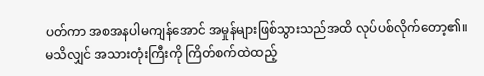ပတ်ကာ အစအနပါမကျန်အောင် အမှုန်များဖြစ်သွားသည်အထိ လုပ်ပစ်လိုက်တော့၏။
မသိလျှင် အသားတုံးကြီးကို ကြိတ်စက်ထဲထည့်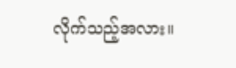လိုက်သည့်အလား။